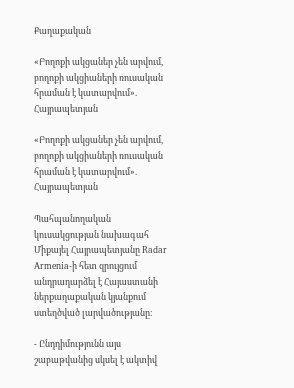Քաղաքական

«Բողոքի ակցաներ չեն արվում, բողոքի ակցիաների ռուսական հրաման է կատարվում». Հայրապետյան

«Բողոքի ակցաներ չեն արվում, բողոքի ակցիաների ռուսական հրաման է կատարվում». Հայրապետյան

Պահպանողական կուսակցության նախագահ Միքայել Հայրապետյանը Radar Armenia-ի հետ զրույցում անդրադարձել է Հայաստանի ներքաղաքական կյանքում ստեղծված լարվածությանը։

- Ընդդիմությունն այս շաբաթվանից սկսել է ակտիվ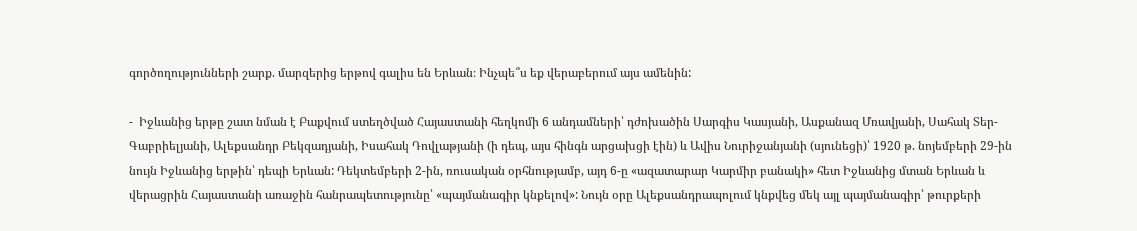գործողությունների շարք. մարզերից երթով գալիս են Երևան։ Ինչպե՞ս եք վերաբերում այս ամենին:

-  Իջևանից երթը շատ նման է Բաքվում ստեղծված Հայաստանի հեղկոմի 6 անդամների՝ դժոխածին Սարգիս Կասյանի, Ասքանազ Մռավյանի, Սահակ Տեր-Գաբրիելյանի, Ալեքսանդր Բեկզադյանի, Իսահակ Դովլաթյանի (ի դեպ, այս հինգն արցախցի էին) և Ավիս Նուրիջանյանի (սյունեցի)՝ 1920 թ. նոյեմբերի 29-ին նույն Իջևանից երթին՝ դեպի Երևան: Դեկտեմբերի 2-ին, ռուսական օրհնությամբ, այդ 6-ը «ազատարար Կարմիր բանակի» հետ Իջևանից մտան Երևան և վերացրին Հայաստանի առաջին հանրապետությունը՝ «պայմանագիր կնքելով»: Նույն օրը Ալեքսանդրապոլում կնքվեց մեկ այլ պայմանագիր՝ թուրքերի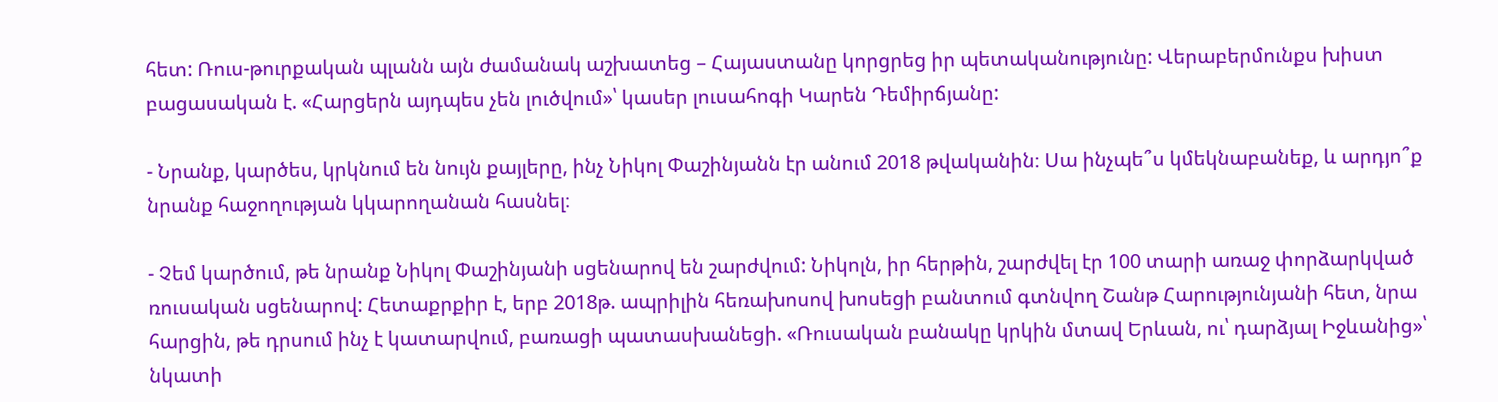հետ: Ռուս-թուրքական պլանն այն ժամանակ աշխատեց – Հայաստանը կորցրեց իր պետականությունը: Վերաբերմունքս խիստ բացասական է. «Հարցերն այդպես չեն լուծվում»՝ կասեր լուսահոգի Կարեն Դեմիրճյանը:

- Նրանք, կարծես, կրկնում են նույն քայլերը, ինչ Նիկոլ Փաշինյանն էր անում 2018 թվականին։ Սա ինչպե՞ս կմեկնաբանեք, և արդյո՞ք նրանք հաջողության կկարողանան հասնել։

- Չեմ կարծում, թե նրանք Նիկոլ Փաշինյանի սցենարով են շարժվում: Նիկոլն, իր հերթին, շարժվել էր 100 տարի առաջ փորձարկված ռուսական սցենարով: Հետաքրքիր է, երբ 2018թ. ապրիլին հեռախոսով խոսեցի բանտում գտնվող Շանթ Հարությունյանի հետ, նրա հարցին, թե դրսում ինչ է կատարվում, բառացի պատասխանեցի. «Ռուսական բանակը կրկին մտավ Երևան, ու՝ դարձյալ Իջևանից»՝ նկատի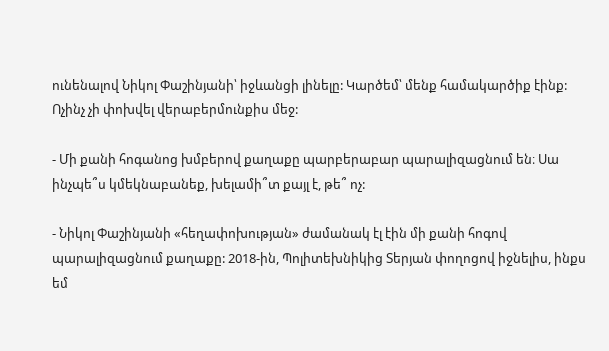ունենալով Նիկոլ Փաշինյանի՝ իջևանցի լինելը: Կարծեմ՝ մենք համակարծիք էինք: Ոչինչ չի փոխվել վերաբերմունքիս մեջ:

- Մի քանի հոգանոց խմբերով քաղաքը պարբերաբար պարալիզացնում են։ Սա ինչպե՞ս կմեկնաբանեք, խելամի՞տ քայլ է, թե՞ ոչ:

- Նիկոլ Փաշինյանի «հեղափոխության» ժամանակ էլ էին մի քանի հոգով պարալիզացնում քաղաքը: 2018-ին, Պոլիտեխնիկից Տերյան փողոցով իջնելիս, ինքս եմ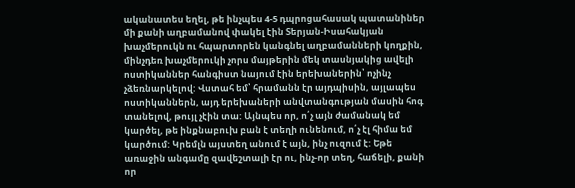ականատես եղել, թե ինչպես 4-5 դպրոցահասակ պատանիներ մի քանի աղբամանով փակել էին Տերյան-Իսահակյան խաչմերուկն ու հպարտորեն կանգնել աղբամանների կողքին, մինչդեռ խաչմերուկի չորս մայթերին մեկ տասնյակից ավելի ոստիկաններ հանգիստ նայում էին երեխաներին՝ ոչինչ չձեռնարկելով: Վստահ եմ՝ հրամանն էր այդպիսին, այլապես ոստիկաններն, այդ երեխաների անվտանգության մասին հոգ տանելով, թույլ չէին տա: Այնպես որ, ո՛չ այն ժամանակ եմ կարծել, թե ինքնաբուխ բան է տեղի ունենում, ո՛չ էլ հիմա եմ կարծում: Կրեմլն այստեղ անում է այն, ինչ ուզում է: Եթե առաջին անգամը զավեշտալի էր ու, ինչ-որ տեղ, հաճելի, քանի որ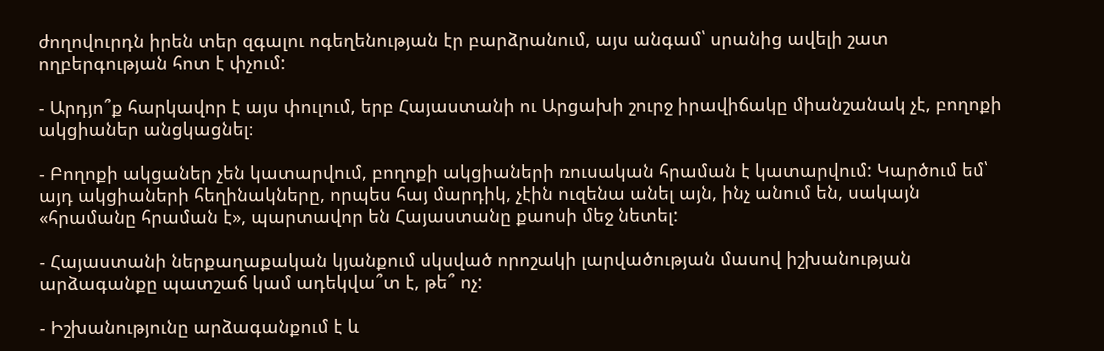ժողովուրդն իրեն տեր զգալու ոգեղենության էր բարձրանում, այս անգամ՝ սրանից ավելի շատ ողբերգության հոտ է փչում:

- Արդյո՞ք հարկավոր է այս փուլում, երբ Հայաստանի ու Արցախի շուրջ իրավիճակը միանշանակ չէ, բողոքի ակցիաներ անցկացնել։

- Բողոքի ակցաներ չեն կատարվում, բողոքի ակցիաների ռուսական հրաման է կատարվում: Կարծում եմ՝ այդ ակցիաների հեղինակները, որպես հայ մարդիկ, չէին ուզենա անել այն, ինչ անում են, սակայն «հրամանը հրաման է», պարտավոր են Հայաստանը քաոսի մեջ նետել:

- Հայաստանի ներքաղաքական կյանքում սկսված որոշակի լարվածության մասով իշխանության արձագանքը պատշաճ կամ ադեկվա՞տ է, թե՞ ոչ:

- Իշխանությունը արձագանքում է և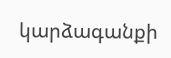կարձագանքի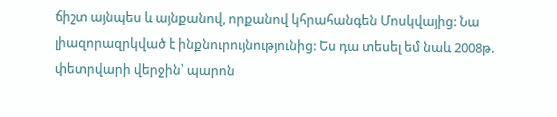ճիշտ այնպես և այնքանով, որքանով կհրահանգեն Մոսկվայից: Նա լիազորազրկված է ինքնուրույնությունից: Ես դա տեսել եմ նաև 2008թ. փետրվարի վերջին՝ պարոն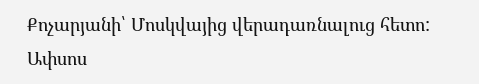Քոչարյանի՝ Մոսկվայից վերադառնալուց հետո: Ափսոս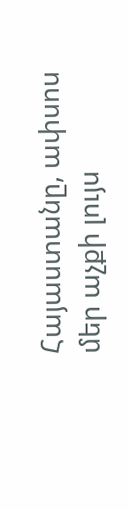Հայաստանը, ափսոս մեր աչքի լույս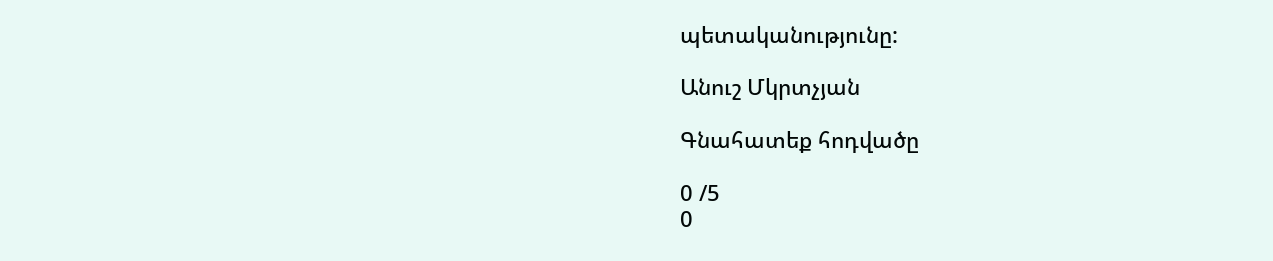պետականությունը:

Անուշ Մկրտչյան

Գնահատեք հոդվածը

0 /5
0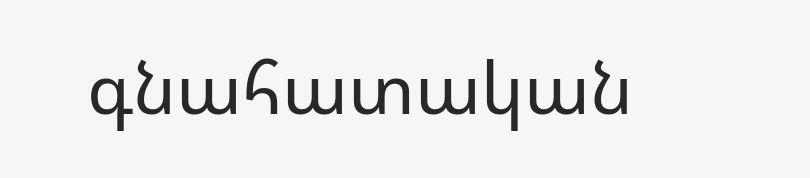գնահատական